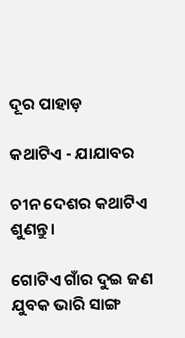ଦୂର ପାହାଡ଼

କଥାଟିଏ - ଯାଯାବର

ଚୀନ ଦେଶର କଥାଟିଏ ଶୁଣନ୍ତୁ।

ଗୋଟିଏ ଗାଁର ଦୁଇ ଜଣ ଯୁବକ ଭାରି ସାଙ୍ଗ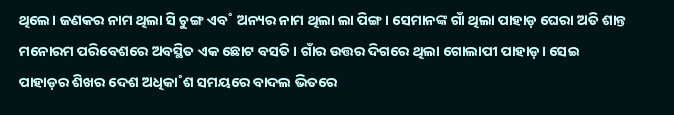ଥିଲେ। ଜଣକର ନାମ ଥିଲା ସି ଚୁଙ୍ଗ ଏବ˚ ଅନ୍ୟର ନାମ ଥିଲା ଲା ପିଙ୍ଗ। ସେମାନଙ୍କ ଗାଁ ଥିଲା ପାହାଡ଼ ଘେରା ଅତି ଶାନ୍ତ ମନୋରମ ପରିବେଶରେ ଅବସ୍ଥିତ ଏକ ଛୋଟ ବସତି। ଗାଁର ଉତ୍ତର ଦିଗରେ ଥିଲା ଗୋଲାପୀ ପାହାଡ଼। ସେଇ ପାହାଡ଼ର ଶିଖର ଦେଶ ଅଧିକା˚ଶ ସମୟରେ ବାଦଲ ଭିତରେ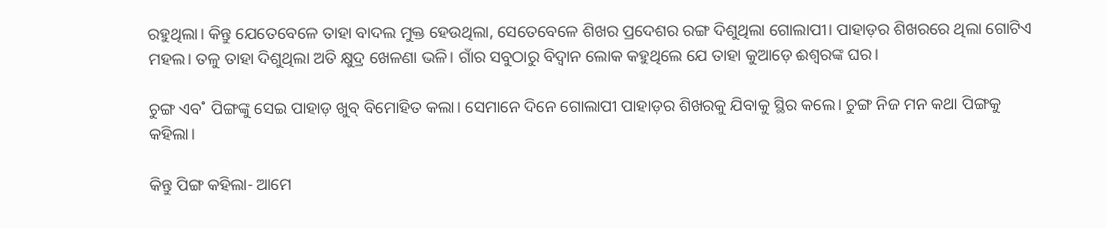ରହୁଥିଲା। କିନ୍ତୁ ଯେତେବେଳେ ତାହା ବାଦଲ ମୁକ୍ତ ହେଉଥିଲା, ସେତେବେଳେ ଶିଖର ପ୍ରଦେଶର ରଙ୍ଗ ଦିଶୁଥିଲା ଗୋଲାପୀ। ପାହାଡ଼ର ଶିଖରରେ ଥିଲା ଗୋଟିଏ ମହଲ। ତଳୁ ତାହା ଦିଶୁଥିଲା ଅତି କ୍ଷୁଦ୍ର ଖେଳଣା ଭଳି। ଗାଁର ସବୁଠାରୁ ବିଦ୍ବାନ ଲୋକ କହୁଥିଲେ ଯେ ତାହା କୁଆଡ଼େ ଈଶ୍ବରଙ୍କ ଘର।

ଚୁଙ୍ଗ ଏବ˚ ପିଙ୍ଗଙ୍କୁ ସେଇ ପାହାଡ଼ ଖୁବ୍‌ ବିମୋହିତ କଲା। ସେମାନେ ଦିନେ ଗୋଲାପୀ ପାହାଡ଼ର ଶିଖରକୁ ଯିବାକୁ ସ୍ଥିର କଲେ। ଚୁଙ୍ଗ ନିଜ ମନ କଥା ପିଙ୍ଗକୁ କହିଲା।

କିନ୍ତୁ ପିଙ୍ଗ କହିଲା- ଆମେ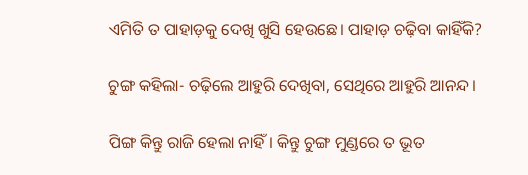ଏମିତି ତ ପାହାଡ଼କୁ ଦେଖି ଖୁସି ହେଉଛେ। ପାହାଡ଼ ଚଢ଼ିବା କାହିଁକି?

ଚୁଙ୍ଗ କହିଲା- ଚଢ଼ିଲେ ଆହୁରି ଦେଖିବା, ସେଥିରେ ଆହୁରି ଆନନ୍ଦ।

ପିଙ୍ଗ କିନ୍ତୁ ରାଜି ହେଲା ନାହିଁ। କିନ୍ତୁ ଚୁଙ୍ଗ ମୁଣ୍ଡରେ ତ ଭୂତ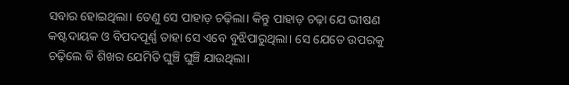ସବାର ହୋଇଥିଲା। ‌ତେଣୁ ସେ ପାହାଡ଼ ଚଢ଼ିଲା। କିନ୍ତୁ ପାହାଡ଼ ଚଢ଼ା ଯେ ଭୀଷଣ କଷ୍ଟଦାୟକ ଓ ବିପଦପୂର୍ଣ୍ଣ ତାହା ସେ ଏବେ ବୁଝିପାରୁଥିଲା। ସେ ଯେତେ ଉପରକୁ ଚଢ଼ିଲେ ବି ଶିଖର ଯେମିତି ଘୁଞ୍ଚି ଘୁଞ୍ଚି ଯାଉଥିଲା।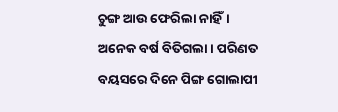ଚୁଙ୍ଗ ଆଉ ଫେରିଲା ନାହିଁ। ଅନେକ ବର୍ଷ ବିତିଗଲା। ପରିଣତ ବୟସରେ ଦିନେ ପିଙ୍ଗ ଗୋଲାପୀ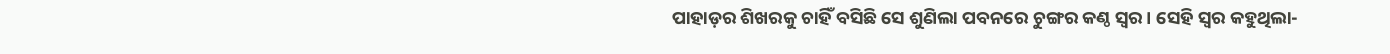ପାହାଡ଼ର ଶିଖରକୁ ଚାହିଁ ବସିଛି ସେ ଶୁଣିଲା ପବନରେ ଚୁଙ୍ଗର କଣ୍ଠ ସ୍ବର। ସେହି ସ୍ବର କହୁଥିଲା-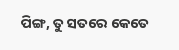ପିଙ୍ଗ, ତୁ ସତରେ କେତେ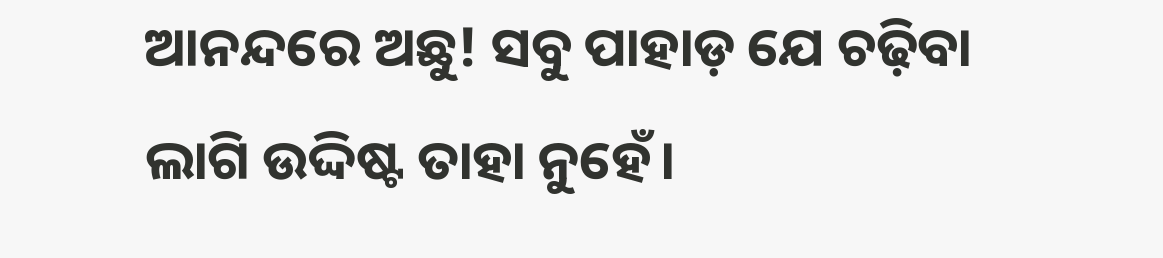ଆନନ୍ଦରେ ଅଛୁ! ସବୁ ପାହାଡ଼ ଯେ ଚଢ଼ିବା ଲାଗି ଉଦ୍ଦିଷ୍ଟ ତାହା ନୁହେଁ।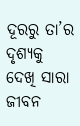ଦୂରରୁ ତା’ର ଦୃଶ୍ୟକୁ ଦେଖି ସାରା ଜୀବନ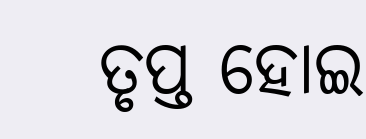ତୃପ୍ତ ହୋଇ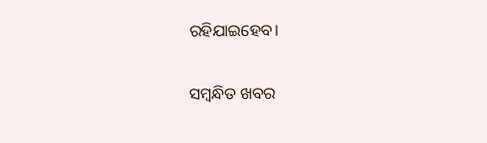ରହିଯାଇହେବ।

ସମ୍ବନ୍ଧିତ ଖବର